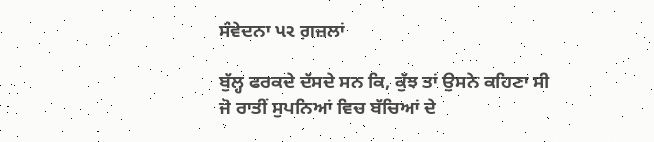ਸੰਵੇਦਨਾ પર ਗ਼ਜ਼ਲਾਂ

ਬੁੱਲ੍ਹ ਫਰਕਦੇ ਦੱਸਦੇ ਸਨ ਕਿ, ਕੁੱਝ ਤਾਂ ਉਸਨੇ ਕਹਿਣਾ ਸੀ
ਜੋ ਰਾਤੀਂ ਸੁਪਨਿਆਂ ਵਿਚ ਬੱਚਿਆਂ ਦੇ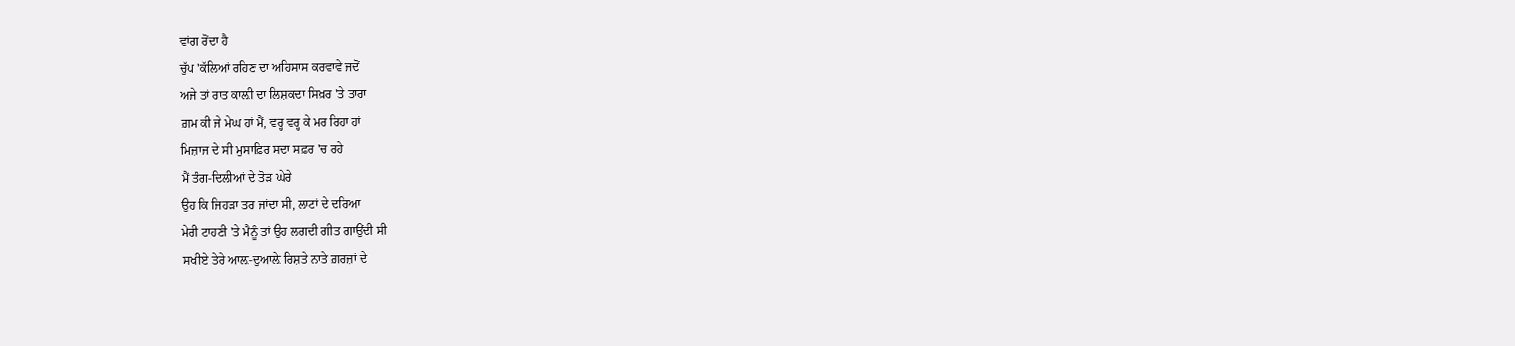ਵਾਂਗ ਰੋਂਦਾ ਹੈ
ਚੁੱਪ 'ਕੱਲਿਆਂ ਰਹਿਣ ਦਾ ਅਹਿਸਾਸ ਕਰਵਾਵੇ ਜਦੋਂ
ਅਜੇ ਤਾਂ ਰਾਤ ਕਾਲ਼ੀ ਦਾ ਲਿਸ਼ਕਦਾ ਸਿਖ਼ਰ 'ਤੇ ਤਾਰਾ
ਗ਼ਮ ਕੀ ਜੇ ਮੇਘ ਹਾਂ ਮੈਂ, ਵਰ੍ਹ ਵਰ੍ਹ ਕੇ ਮਰ ਰਿਹਾ ਹਾਂ
ਮਿਜ਼ਾਜ ਦੇ ਸੀ ਮੁਸਾਫ਼ਿਰ ਸਦਾ ਸਫ਼ਰ 'ਚ ਰਹੇ
ਮੈਂ ਤੰਗ-ਦਿਲੀਆਂ ਦੇ ਤੋੜ ਘੇਰੇ
ਉਹ ਕਿ ਜਿਹੜਾ ਤਰ ਜਾਂਦਾ ਸੀ, ਲਾਟਾਂ ਦੇ ਦਰਿਆ
ਮੇਰੀ ਟਾਹਣੀ 'ਤੇ ਮੈਨੂੰ ਤਾਂ ਉਹ ਲਗਦੀ ਗੀਤ ਗਾਉਂਦੀ ਸੀ
ਸਖੀਏ ਤੇਰੇ ਆਲ਼-ਦੁਆਲ਼ੇ ਰਿਸ਼ਤੇ ਨਾਤੇ ਗ਼ਰਜ਼ਾਂ ਦੇ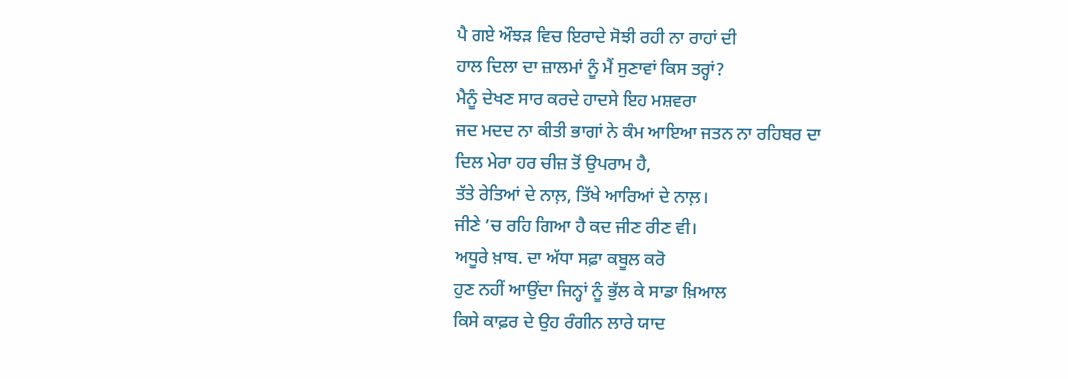ਪੈ ਗਏ ਔਝੜ ਵਿਚ ਇਰਾਦੇ ਸੋਝੀ ਰਹੀ ਨਾ ਰਾਹਾਂ ਦੀ
ਹਾਲ ਦਿਲਾ ਦਾ ਜ਼ਾਲਮਾਂ ਨੂੰ ਮੈਂ ਸੁਣਾਵਾਂ ਕਿਸ ਤਰ੍ਹਾਂ?
ਮੈਨੂੰ ਦੇਖਣ ਸਾਰ ਕਰਦੇ ਹਾਦਸੇ ਇਹ ਮਸ਼ਵਰਾ
ਜਦ ਮਦਦ ਨਾ ਕੀਤੀ ਭਾਗਾਂ ਨੇ ਕੰਮ ਆਇਆ ਜਤਨ ਨਾ ਰਹਿਬਰ ਦਾ
ਦਿਲ ਮੇਰਾ ਹਰ ਚੀਜ਼ ਤੋਂ ਉਪਰਾਮ ਹੈ,
ਤੱਤੇ ਰੇਤਿਆਂ ਦੇ ਨਾਲ਼, ਤਿੱਖੇ ਆਰਿਆਂ ਦੇ ਨਾਲ਼।
ਜੀਣੇ ’ਚ ਰਹਿ ਗਿਆ ਹੈ ਕਦ ਜੀਣ ਰੀਣ ਵੀ।
ਅਧੂਰੇ ਖ਼ਾਬ. ਦਾ ਅੱਧਾ ਸਫ਼ਾ ਕਬੂਲ ਕਰੋ
ਹੁਣ ਨਹੀਂ ਆਉਂਦਾ ਜਿਨ੍ਹਾਂ ਨੂੰ ਭੁੱਲ ਕੇ ਸਾਡਾ ਖ਼ਿਆਲ
ਕਿਸੇ ਕਾਫ਼ਰ ਦੇ ਉਹ ਰੰਗੀਨ ਲਾਰੇ ਯਾਦ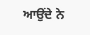ਆਉਂਦੇ ਨੇ